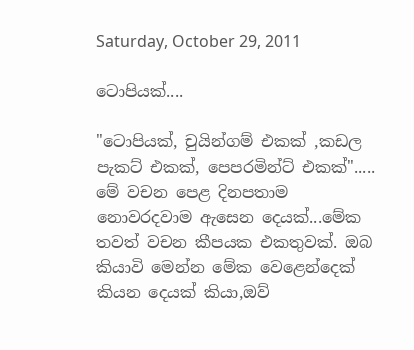Saturday, October 29, 2011

ටොපියක්....

"ටොපියක්, චුයින්ගම් එකක් ,කඩල පැකට් එකක්, පෙපරමින්ට් එකක්".....
මේ වචන පෙළ දිනපතාම නොවරදවාම ඇසෙන දෙයක්...මේක තවත් වචන කීපයක එකතුවක්. ඔබ කියාවි මෙන්න මේක වෙළෙන්දෙක් කියන දෙයක් කියා,ඔව්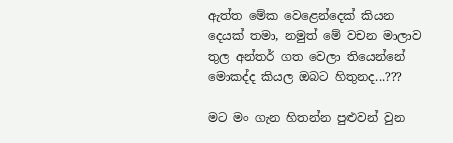ඇත්ත මේක වෙළෙන්දෙක් කියන දෙයක් තමා, නමුත් මේ වචන මාලාව තුල අන්තර් ගත වෙලා තියෙන්නේ මොකද්ද කියල ඔබට හිතුනද...???

මට මං ගැන හිතන්න පුළුවන් වුන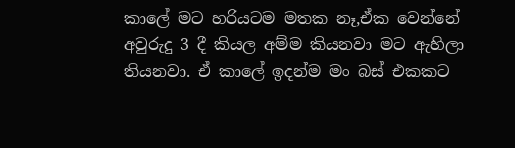කාලේ මට හරියටම මතක නෑ,ඒක වෙන්නේ අවුරුදු 3 දී කියල අම්ම කියනවා මට ඇහිලා තියනවා. ඒ කාලේ ඉදන්ම මං බස් එකකට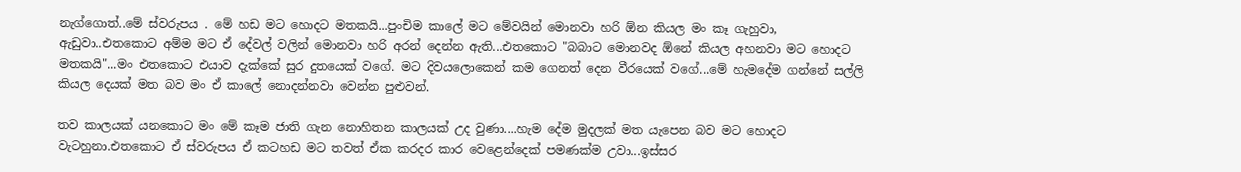නැග්ගොත්..මේ ස්වරුපය . මේ හඩ මට හොදට මතකයි...පුංචිම කාලේ මට මේවයින් මොනවා හරි ඕන කියල මං කෑ ගැහුවා, ඇඩුවා..එතකොට අම්ම මට ඒ දේවල් වලින් මොනවා හරි අරන් දෙන්න ඇති...එතකොට "බබාට මොනවද ඕනේ කියල අහනවා මට හොදට මතකයි"...මං එතකොට එයාව දැක්කේ සුර දුතයෙක් වගේ. මට දිවයලොකෙන් කම ගෙනත් දෙන වීරයෙක් වගේ...මේ හැමදේම ගන්නේ සල්ලි කියල දෙයක් මත බව මං ඒ කාලේ නොදන්නවා වෙන්න පුළුවන්.

තව කාලයක් යනකොට මං මේ කෑම ජාති ගැන නොහිතන කාලයක් උද වුණා....හැම දේම මුදලක් මත යැපෙන බව මට හොදට වැටහුනා.එතකොට ඒ ස්වරුපය ඒ කටහඩ මට තවත් ඒක කරදර කාර වෙළෙන්දෙක් පමණක්ම උවා...ඉස්සර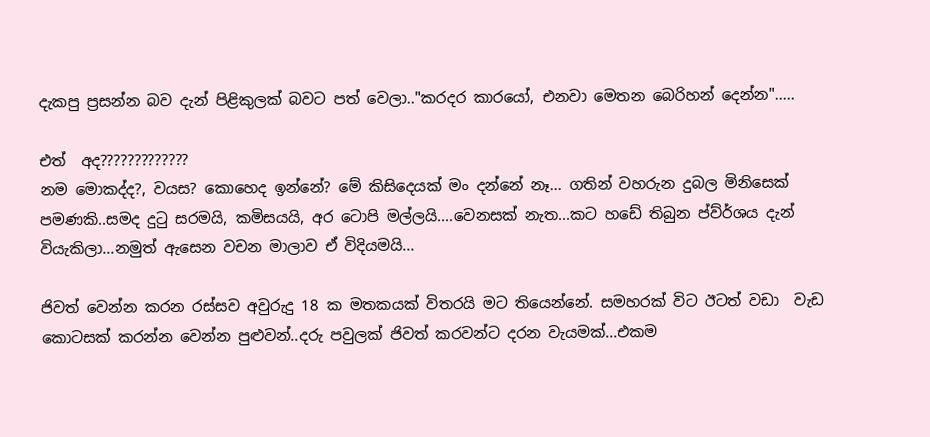දැකපු ප්‍රසන්න බව දැන් පිළිකුලක් බවට පත් වෙලා.."කරදර කාරයෝ, එනවා මෙතන බෙරිහන් දෙන්න".....

එත්  අද?????????????
නම මොකද්ද?, වයස? කොහෙද ඉන්නේ? මේ කිසිදෙයක් මං දන්නේ නෑ... ගතින් වහරුන දුබල මිනිසෙක් පමණකි..සමද දුටු සරමයි, කමිසයයි, අර ටොපි මල්ලයි....වෙනසක් නැත...කට හඩේ තිබුන ප්ව්ර්ශය දැන් වියැකිලා...නමුත් ඇසෙන වචන මාලාව ඒ විදියමයි...

ජිවත් වෙන්න කරන රස්සව අවුරුදු 18 ක මතකයක් විතරයි මට තියෙන්නේ. සමහරක් විට ඊටත් වඩා  වැඩ කොටසක් කරන්න වෙන්න පුළුවන්..දරු පවුලක් ජිවත් කරවන්ට දරන වැයමක්...එකම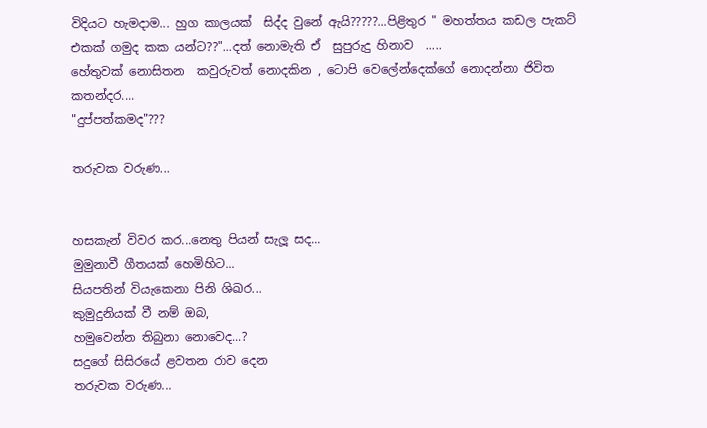විදියට හැමදාම... හුග කාලයක්  සිද්ද වුනේ ඇයි?????...පිළිතුර " මහත්තය කඩල පැකට් එකක් ගමුද කක යන්ට??"...දත් නොමැති ඒ  සුපුරුදු හිනාව  .....
හේතුවක් නොසිතන  කවුරුවත් නොදකින , ටොපි වෙලේන්දෙක්ගේ නොදන්නා ජිවිත කතන්දර....
"දුප්පත්කමද"???

තරුවක වරුණ...


හසකැන් විවර කර...නෙතු පියන් සැලූ සද...
මුමුනාවී ගීතයක් හෙමිහිට...
සියපතින් වියැකෙනා පිනි ශිඛර...
කුමුදුනියක් වී නම් ඔබ,
හමුවෙන්න තිබුනා නොවෙද...?
සදුගේ සිසිරයේ ළවතන රාව දෙන
තරුවක වරුණ...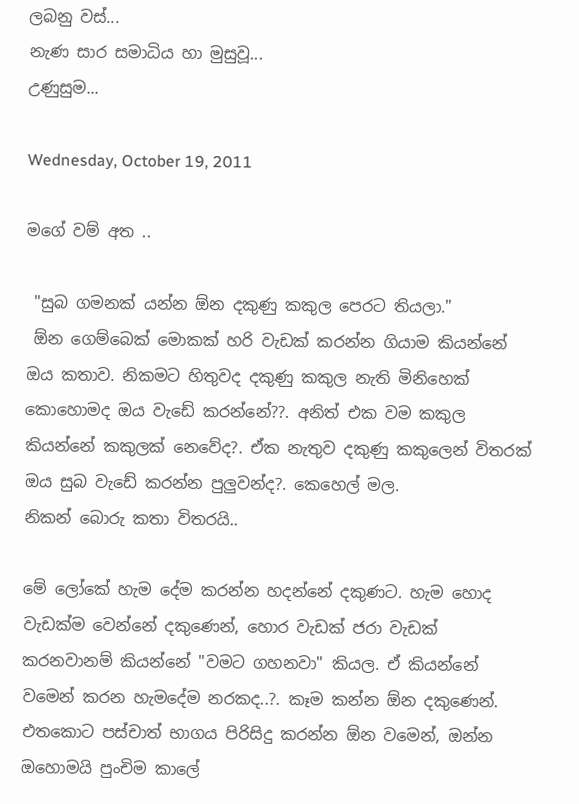ලබනු වස්...
නැණ සාර සමාධිය හා මුසුවූ...
උණුසුම...

Wednesday, October 19, 2011

මගේ වම් අත ..

 "සුබ ගමනක් යන්න ඕන දකුණු කකුල පෙරට තියලා."
 ඕන ගෙම්බෙක් මොකක් හරි වැඩක් කරන්න ගියාම කියන්නේ ඔය කතාව. නිකමට හිතුවද දකුණු කකුල නැති මිනිහෙක් කොහොමද ඔය වැඩේ කරන්නේ??. අනිත් එක වම කකුල කියන්නේ කකුලක් නෙවේද?. ඒක නැතුව දකුණු කකුලෙන් විතරක් ඔය සුබ වැඩේ කරන්න පුලුවන්ද?. කෙහෙල් මල.
නිකන් බොරු කතා විතරයි..

මේ ලෝකේ හැම දේම කරන්න හදන්නේ දකුණට. හැම හොද වැඩක්ම වෙන්නේ දකුණෙන්, හොර වැඩක් ජරා වැඩක් කරනවානම් කියන්නේ "වමට ගහනවා" කියල. ඒ කියන්නේ වමෙන් කරන හැමදේම නරකද..?. කෑම කන්න ඕන දකුණෙන්. එතකොට පස්චාත් භාගය පිරිසිදු කරන්න ඕන වමෙන්, ඔන්න ඔහොමයි පුංචිම කාලේ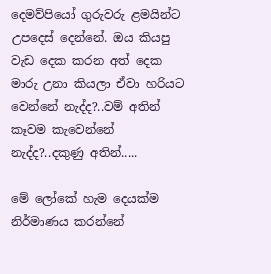දෙමව්පියෝ ගුරුවරු ළමයින්ට උපදෙස් දෙන්නේ. ඔය කියපු වැඩ දෙක කරන අත් දෙක මාරු උනා කියලා ඒවා හරියට වෙන්නේ නැද්ද?..වම් අතින් කෑවම කැවෙන්නේ නැද්ද?..දකුණු අතින්.....

මේ ලෝකේ හැම දෙයක්ම නිර්මාණය කරන්නේ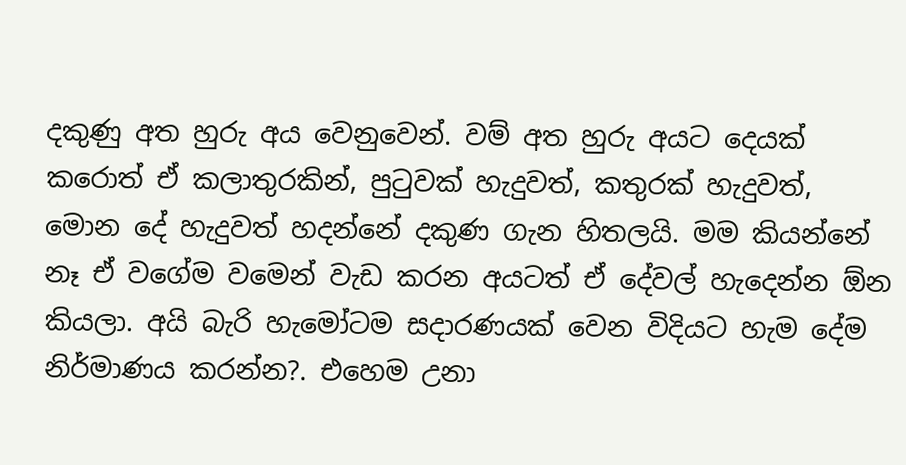දකුණු අත හුරු අය වෙනුවෙන්. වම් අත හුරු අයට දෙයක් කරොත් ඒ කලාතුරකින්, පුටුවක් හැදුවත්, කතුරක් හැදුවත්, මොන දේ හැදුවත් හදන්නේ දකුණ ගැන හිතලයි. මම කියන්නේ නෑ ඒ වගේම වමෙන් වැඩ කරන අයටත් ඒ දේවල් හැදෙන්න ඕන කියලා. අයි බැරි හැමෝටම සදාරණයක් වෙන විදියට හැම දේම නිර්මාණය කරන්න?. එහෙම උනා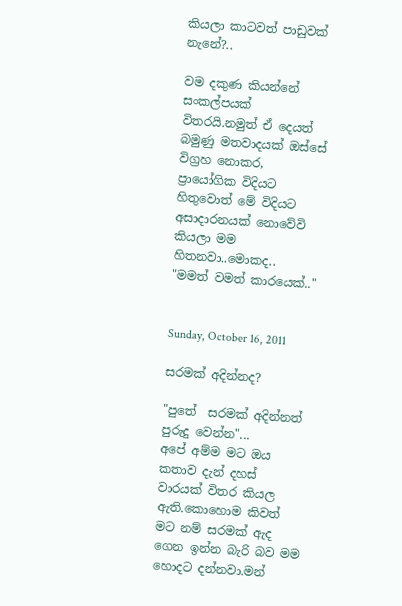කියලා කාටවත් පාඩුවක් නැනේ?..

වම දකුණ කියන්නේ සංකල්පයක් විතරයි.නමුත් ඒ දෙයත් බමුණු මතවාදයක් ඔස්සේ විග්‍රහ නොකර, ප්‍රායෝගික විදියට හිතුවොත් මේ විදියට අසාදාරනයක් නොවේවි කියලා මම හිතනවා..මොකද..
"මමත් වමත් කාරයෙක්.."


Sunday, October 16, 2011

සරමක් අදින්නද?

"පුතේ  සරමක් අදින්නත් පුරුදු වෙන්න"...
අපේ අම්ම මට ඔය කතාව දැන් දහස් වාරයක් විතර කියල ඇති.කොහොම කිවත් මට නම් සරමක් ඇද ගෙන ඉන්න බැරි බව මම හොදට දන්නවා.මන්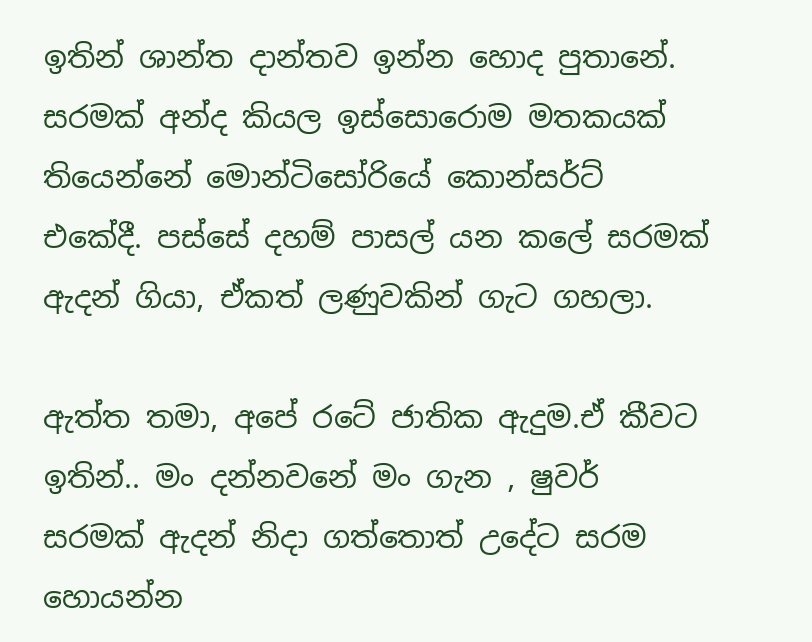ඉතින් ශාන්ත දාන්තව ඉන්න හොද පුතානේ. සරමක් අන්ද කියල ඉස්සොරොම මතකයක් තියෙන්නේ මොන්ටිසෝරියේ කොන්සර්ට් එකේදී. පස්සේ දහම් පාසල් යන කලේ සරමක් ඇදන් ගියා, ඒකත් ලණුවකින් ගැට ගහලා.

ඇත්ත තමා, අපේ රටේ ජාතික ඇදුම.ඒ කීවට ඉතින්.. මං දන්නවනේ මං ගැන , ෂුවර් සරමක් ඇදන් නිදා ගත්තොත් උදේට සරම හොයන්න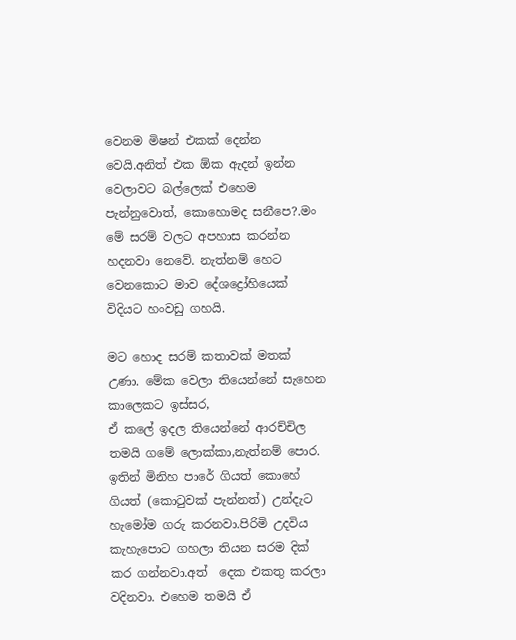වෙනම මිෂන් එකක් දෙන්න වෙයි.අනිත් එක ඕක ඇදන් ඉන්න වෙලාවට බල්ලෙක් එහෙම පැන්නුවොත්, කොහොමද සනීපෙ?.මං මේ සරම් වලට අපහාස කරන්න හදනවා නෙවේ. නැත්නම් හෙට වෙනකොට මාව දේශද්‍රෝහියෙක් විදියට හංවඩු ගහයි.

මට හොද සරම් කතාවක් මතක් උණා. මේක වෙලා තියෙන්නේ සැහෙන කාලෙකට ඉස්සර,
ඒ කලේ ඉදල තියෙන්නේ ආරච්චිල තමයි ගමේ ලොක්කා,නැත්නම් පොර. ඉතින් මිනිහ පාරේ ගියත් කොහේ ගියත් (කොටුවක් පැන්නත්) උන්දැට හැමෝම ගරු කරනවා.පිරිමි උදවිය කැහැපොට ගහලා තියන සරම දික් කර ගන්නවා.අත්  දෙක එකතු කරලා වදිනවා. එහෙම තමයි ඒ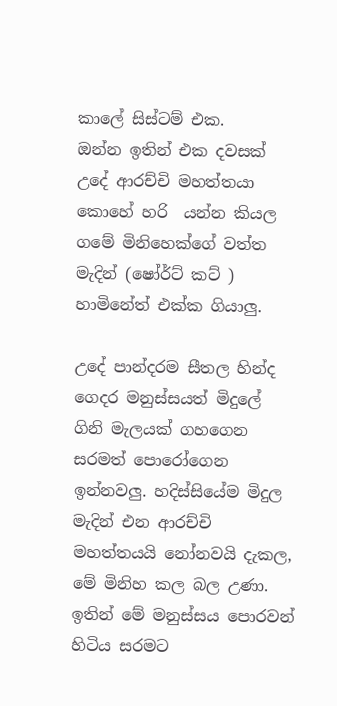කාලේ සිස්ටම් එක.
ඔන්න ඉතින් එක දවසක් උදේ ආරච්චි මහත්තයා කොහේ හරි  යන්න කියල ගමේ මිනිහෙක්ගේ වත්ත මැදින් (ෂෝර්ට් කට් )  හාමිනේත් එක්ක ගියාලු.

උදේ පාන්දරම සීතල හින්ද ගෙදර මනුස්සයත් මිදුලේ ගිනි මැලයක් ගහගෙන සරමත් පොරෝගෙන ඉන්නවලු. හදිස්සියේම මිදුල මැදින් එන ආරච්චි මහත්තයයි නෝනවයි දැකල, මේ මිනිහ කල බල උණා. ඉතින් මේ මනුස්සය පොරවන් හිටිය සරමට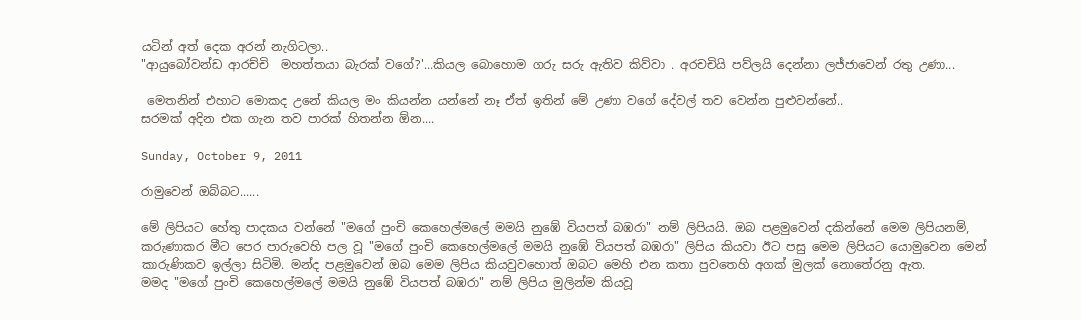යටින් අත් දෙක අරන් නැගිටලා..
"ආයුබෝවන්ඩ ආරච්චි  මහත්තයා බැරක් වගේ?'...කියල බොහොම ගරු සරු ඇතිව කිව්වා . අරචචියි පව්ලයි දෙන්නා ලජ්ජාවෙන් රතු උණා...

 මෙතනින් එහාට මොකද උනේ කියල මං කියන්න යන්නේ නෑ ඒත් ඉතින් මේ උණා වගේ දේවල් තව වෙන්න පුළුවන්නේ..
සරමක් අදින එක ගැන තව පාරක් හිතන්න ඕන....

Sunday, October 9, 2011

රාමුවෙන් ඔබ්බට......

මේ ලිපියට හේතු පාදකය වන්නේ "මගේ පුංචි කෙහෙල්මලේ මමයි නුඹේ වියපත් බඹරා" නම් ලිපියයි. ඔබ පළමුවෙන් දකින්නේ මෙම ලිපියනම්, කරුණාකර මීට පෙර පාරුවෙහි පල වූ "මගේ පුංචි කෙහෙල්මලේ මමයි නුඹේ වියපත් බඹරා" ලිපිය කියවා ඊට පසු මෙම ලිපියට යොමුවෙන මෙන් කාරුණිකව ඉල්ලා සිටිමි. මන්ද පළමුවෙන් ඔබ මෙම ලිපිය කියවුවහොත් ඔබට මෙහි එන කතා පුවතෙහි අගක් මුලක් නොතේරනු ඇත.
මමද "මගේ පුංචි කෙහෙල්මලේ මමයි නුඹේ වියපත් බඹරා" නම් ලිපිය මුලින්ම කියවූ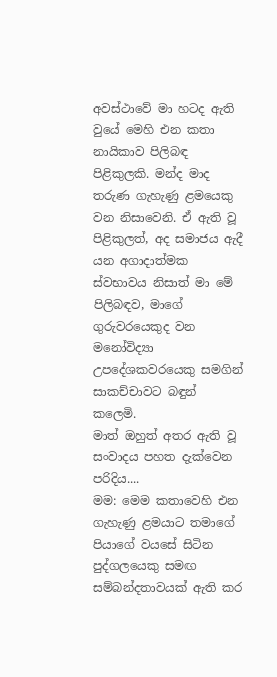අවස්ථාවේ මා හටද ඇති වුයේ මෙහි එන කතා නායිකාව පිලිබඳ පිළිකුලකි. මන්ද මාද තරුණ ගැහැණු ළමයෙකු වන නිසාවෙනි. ඒ ඇති වූ පිළිකුලත්, අද සමාජය ඇදී යන අගාදාත්මක ස්වභාවය නිසාත් මා මේ පිලිබඳව, මාගේ ගුරුවරයෙකුද වන මනෝවිද්‍යා උපදේශකවරයෙකු සමගින් සාකච්චාවට බඳුන් කලෙමි.
මාත් ඔහුත් අතර ඇති වූ සංවාදය පහත දැක්වෙන පරිදිය....
මම: මෙම කතාවෙහි එන ගැහැණු ළමයාට තමාගේ පියාගේ වයසේ සිටින පුද්ගලයෙකු සමඟ සම්බන්දතාවයක් ඇති කර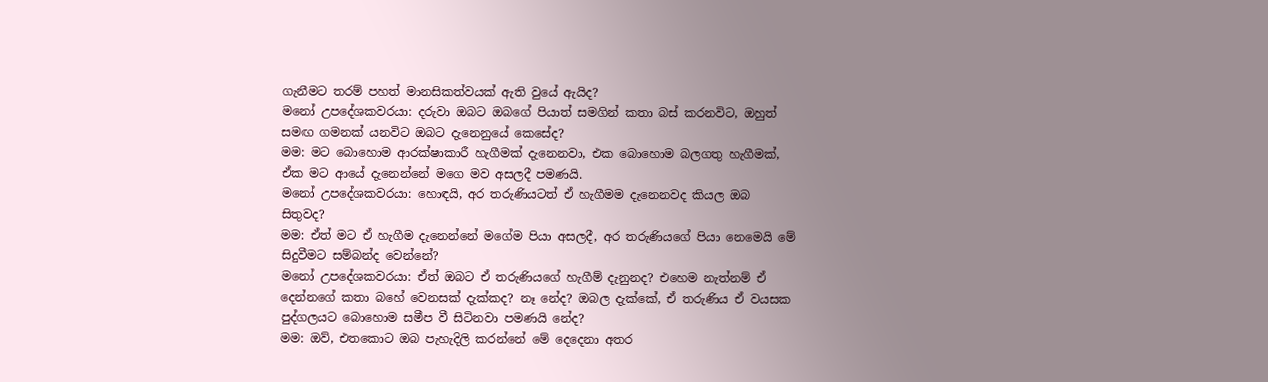ගැනීමට තරම් පහත් මානසිකත්වයක් ඇති වුයේ ඇයිද?
මනෝ උපදේශකවරයා: දරුවා ඔබට ඔබගේ පියාත් සමගින් කතා බස් කරනවිට, ඔහුත් සමඟ ගමනක් යනවිට ඔබට දැනෙනුයේ කෙසේද?
මම: මට බොහොම ආරක්ෂාකාරී හැගීමක් දැනෙනවා, එක බොහොම බලගතු හැගීමක්, ඒක මට ආයේ දැනෙන්නේ මගෙ මව අසලදී පමණයි.
මනෝ උපදේශකවරයා: හොඳයි, අර තරුණියටත් ඒ හැගීමම දැනෙනවද කියල ඔබ සිතුවද?
මම: ඒත් මට ඒ හැගීම දැනෙන්නේ මගේම පියා අසලදී, අර තරුණියගේ පියා නෙමෙයි මේ සිදුවීමට සම්බන්ද වෙන්නේ?
මනෝ උපදේශකවරයා: ඒත් ඔබට ඒ තරුණියගේ හැගීම් දැනුනද? එහෙම නැත්නම් ඒ දෙන්නගේ කතා බහේ වෙනසක් දැක්කද? නෑ නේද? ඔබල දැක්කේ, ඒ තරුණිය ඒ වයසක පුද්ගලයට බොහොම සමීප වී සිටිනවා පමණයි නේද?
මම: ඔව්, එතකොට ඔබ පැහැදිලි කරන්නේ මේ දෙදෙනා අතර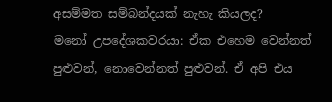අසම්මත සම්බන්දයක් නැහැ කියලද?
මනෝ උපදේශකවරයා: ඒක එහෙම වෙන්නත් පුළුවන්, නොවෙන්නත් පුළුවන්. ඒ අපි එය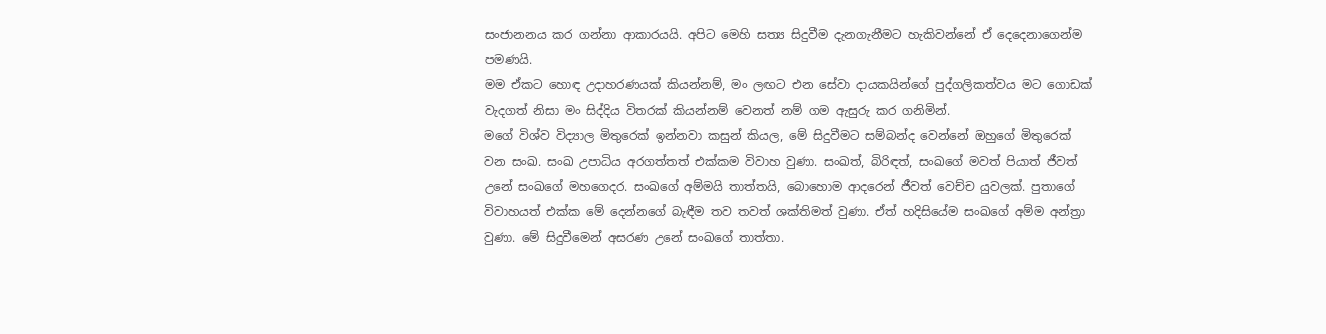සංජානනය කර ගන්නා ආකාරයයි. අපිට මෙහි සත්‍ය සිදුවීම දැනගැනීමට හැකිවන්නේ ඒ දෙදෙනාගෙන්ම පමණයි.
මම ඒකට හොඳ උදාහරණයක් කියන්නම්, මං ලඟට එන සේවා දායකයින්ගේ පුද්ගලිකත්වය මට ගොඩක් වැදගත් නිසා මං සිද්දිය විතරක් කියන්නම් වෙනත් නම් ගම ඇසුරු කර ගනිමින්.
මගේ විශ්ව විද්‍යාල මිතුරෙක් ඉන්නවා කසුන් කියල, මේ සිදුවීමට සම්බන්ද වෙන්නේ ඔහුගේ මිතුරෙක් වන සංඛ. සංඛ උපාධිය අරගත්තත් එක්කම විවාහ වුණා. සංඛත්, බිරිඳත්, සංඛගේ මවත් පියාත් ජීවත් උනේ සංඛගේ මහගෙදර. සංඛගේ අම්මයි තාත්තයි, බොහොම ආදරෙන් ජීවත් වෙච්ච යුවලක්. පුතාගේ විවාහයත් එක්ක මේ දෙන්නගේ බැඳීම තව තවත් ශක්තිමත් වුණා. ඒත් හදිසියේම සංඛගේ අම්ම අන්ත්‍රා වුණා. මේ සිදුවීමෙන් අසරණ උනේ සංඛගේ තාත්තා.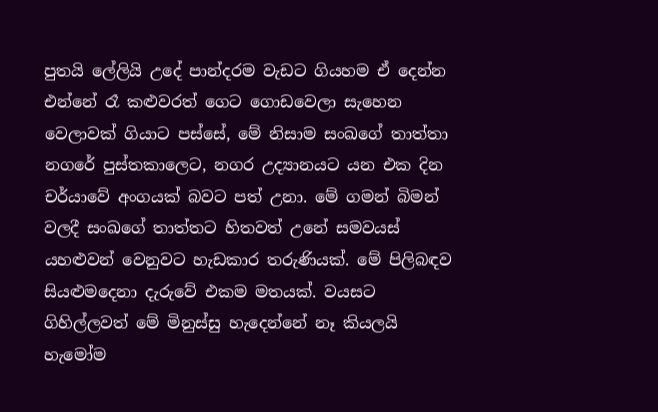පුතයි ලේලියි උදේ පාන්දරම වැඩට ගියහම ඒ දෙන්න එන්නේ රෑ කළුවරත් ගෙට ගොඩවෙලා සැහෙන වෙලාවක් ගියාට පස්සේ, මේ නිසාම සංඛගේ තාත්තා නගරේ පුස්තකාලෙට, නගර උද්‍යානයට යන එක දින චර්යාවේ අංගයක් බවට පත් උනා. මේ ගමන් බිමන් වලදී සංඛගේ තාත්තට හිතවත් උනේ සමවයස් යහළුවන් වෙනුවට හැඩකාර තරුණියක්. මේ පිලිබඳව සියළුමදෙනා දැරුවේ එකම මතයක්. වයසට ගිහිල්ලවත් මේ මිනුස්සු හැදෙන්නේ නෑ කියලයි හැමෝම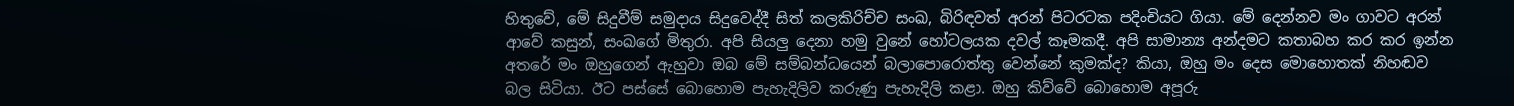හිතුවේ, මේ සිදුවීම් සමුදාය සිදුවෙද්දී සිත් කලකිරිච්ච සංඛ, බිරිඳවත් අරන් පිටරටක පදිංචියට ගියා. මේ දෙන්නව මං ගාවට අරන් ආවේ කසුන්, සංඛගේ මිතුරා. අපි සියලු දෙනා හමු වුනේ හෝටලයක දවල් කෑමකදී. අපි සාමාන්‍ය අන්දමට කතාබහ කර කර ඉන්න අතරේ මං ඔහුගෙන් ඇහුවා ඔබ මේ සම්බන්ධයෙන් බලාපොරොත්තු වෙන්නේ කුමක්ද? කියා, ඔහු මං දෙස මොහොතක් නිහඬව බල සිටියා. ඊට පස්සේ බොහොම පැහැදිලිව කරුණු පැහැදිලි කළා. ඔහු කිව්වේ බොහොම අපූරු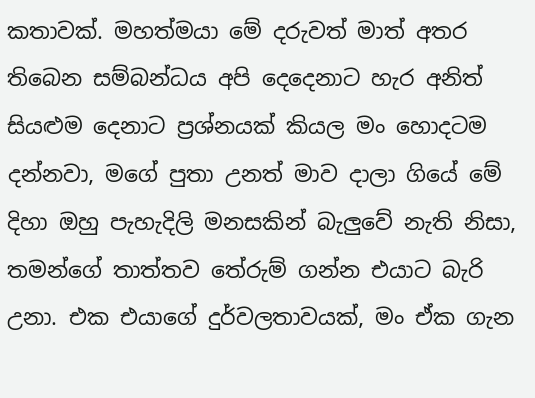කතාවක්. මහත්මයා මේ දරුවත් මාත් අතර තිබෙන සම්බන්ධය අපි දෙදෙනාට හැර අනිත් සියළුම දෙනාට ප්‍රශ්නයක් කියල මං හොදටම දන්නවා, මගේ පුතා උනත් මාව දාලා ගියේ මේ දිහා ඔහු පැහැදිලි මනසකින් බැලුවේ නැති නිසා, තමන්ගේ තාත්තව තේරුම් ගන්න එයාට බැරි උනා. එක එයාගේ දුර්වලතාවයක්, මං ඒක ගැන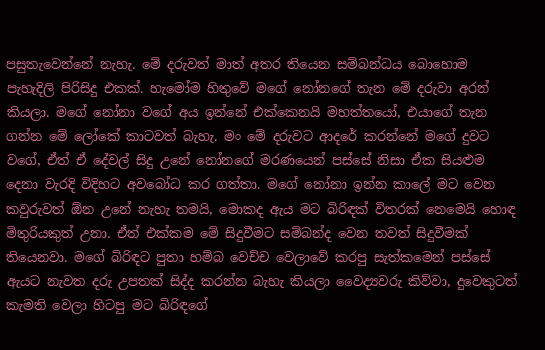පසුතැවෙන්නේ නැහැ. මේ දරුවත් මාත් අතර තියෙන සම්බන්ධය බොහොම පැහැදිලි පිරිසිදු එකක්. හැමෝම හිතුවේ මගේ නෝනගේ තැන මේ දරුවා අරන් කියලා. මගේ නෝනා වගේ අය ඉන්නේ එක්කෙනයි මහත්තයෝ, එයාගේ තැන ගන්න මේ ලෝකේ කාටවත් බැහැ. මං මේ දරුවට ආදරේ කරන්නේ මගේ දුවට වගේ, ඒත් ඒ දේවල් සිදු උනේ නෝනගේ මරණයෙන් පස්සේ නිසා ඒක සියළුම දෙනා වැරදි විදිහට අවබෝධ කර ගත්තා. මගේ නෝනා ඉන්න කාලේ මට වෙන කවුරුවත් ඕන උනේ නැහැ තමයි, මොකද ඇය මට බිරිඳක් විතරක් නෙමෙයි හොඳ මිතුරියකුත් උනා. ඒත් එක්කම මේ සිදුවීමට සම්බන්ද වෙන තවත් සිදුවීමක් තියෙනවා. මගේ බිරිඳට පුතා හම්බ වෙච්ච වෙලාවේ කරපු සැත්කමෙන් පස්සේ ඇයට නැවත දරු උපතක් සිද්ද කරන්න බැහැ කියලා වෛද්‍යවරු කිව්වා, දුවෙකුටත් කැමති වෙලා හිටපු මට බිරිඳගේ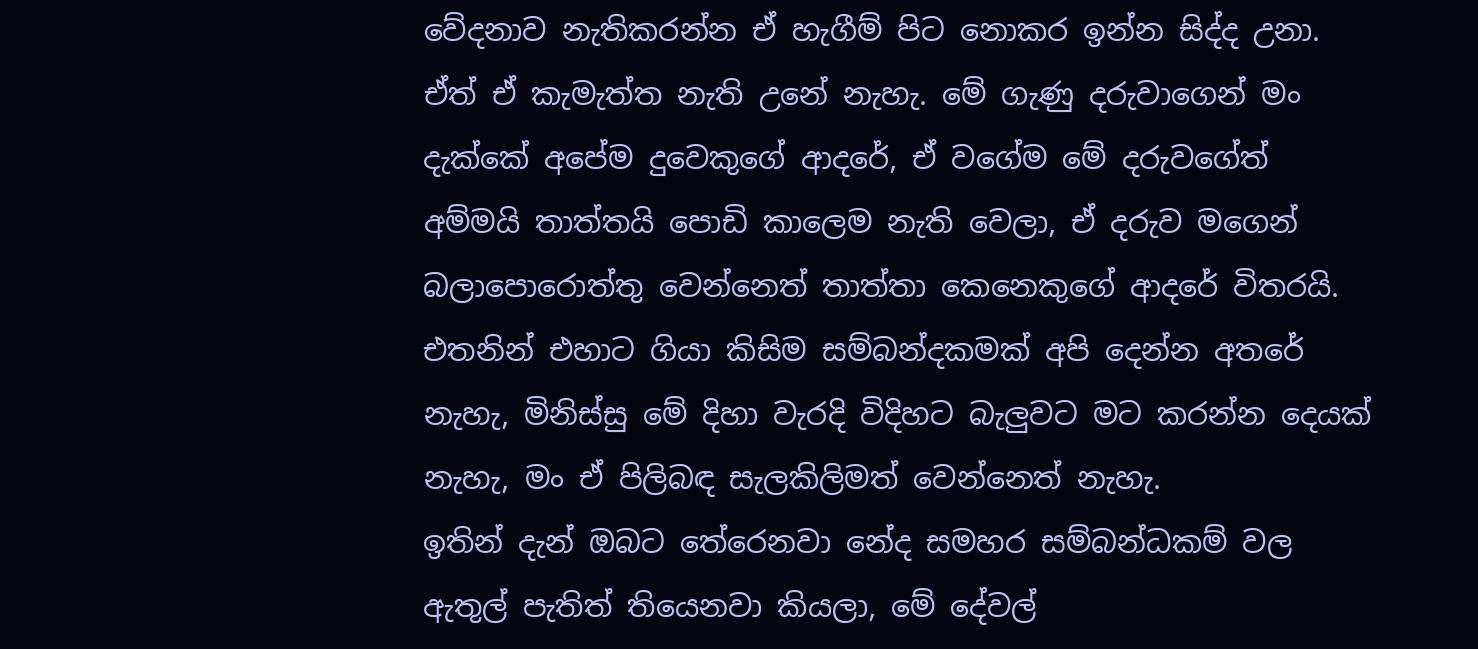වේදනාව නැතිකරන්න ඒ හැගීම් පිට නොකර ඉන්න සිද්ද උනා. ඒත් ඒ කැමැත්ත නැති උනේ නැහැ. මේ ගැණු දරුවාගෙන් මං දැක්කේ අපේම දුවෙකුගේ ආදරේ, ඒ වගේම මේ දරුවගේත් අම්මයි තාත්තයි පොඩි කාලෙම නැති වෙලා, ඒ දරුව මගෙන් බලාපොරොත්තු වෙන්නෙත් තාත්තා කෙනෙකුගේ ආදරේ විතරයි. එතනින් එහාට ගියා කිසිම සම්බන්දකමක් අපි දෙන්න අතරේ නැහැ, මිනිස්සු මේ දිහා වැරදි විදිහට බැලුවට මට කරන්න දෙයක් නැහැ, මං ඒ පිලිබඳ සැලකිලිමත් වෙන්නෙත් නැහැ.
ඉතින් දැන් ඔබට තේරෙනවා නේද සමහර සම්බන්ධකම් වල ඇතුල් පැතිත් තියෙනවා කියලා, මේ දේවල්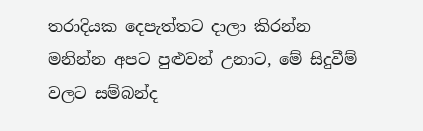තරාදියක දෙපැත්තට දාලා කිරන්න මනින්න අපට පුළුවන් උනාට, මේ සිදුවීම් වලට සම්බන්ද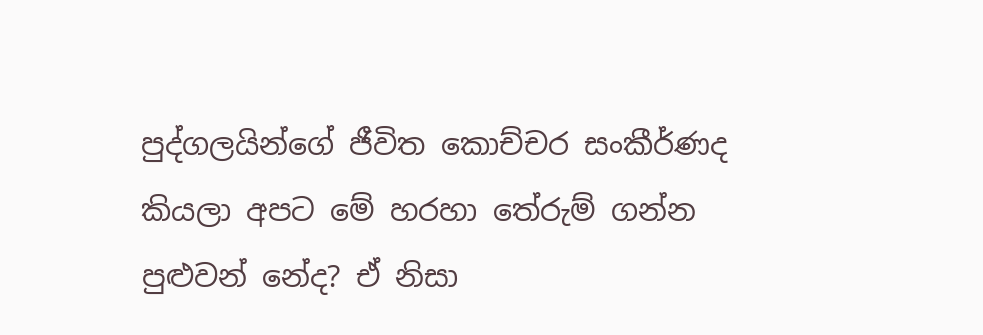පුද්ගලයින්ගේ ජීවිත කොච්චර සංකීර්ණද කියලා අපට මේ හරහා තේරුම් ගන්න පුළුවන් නේද? ඒ නිසා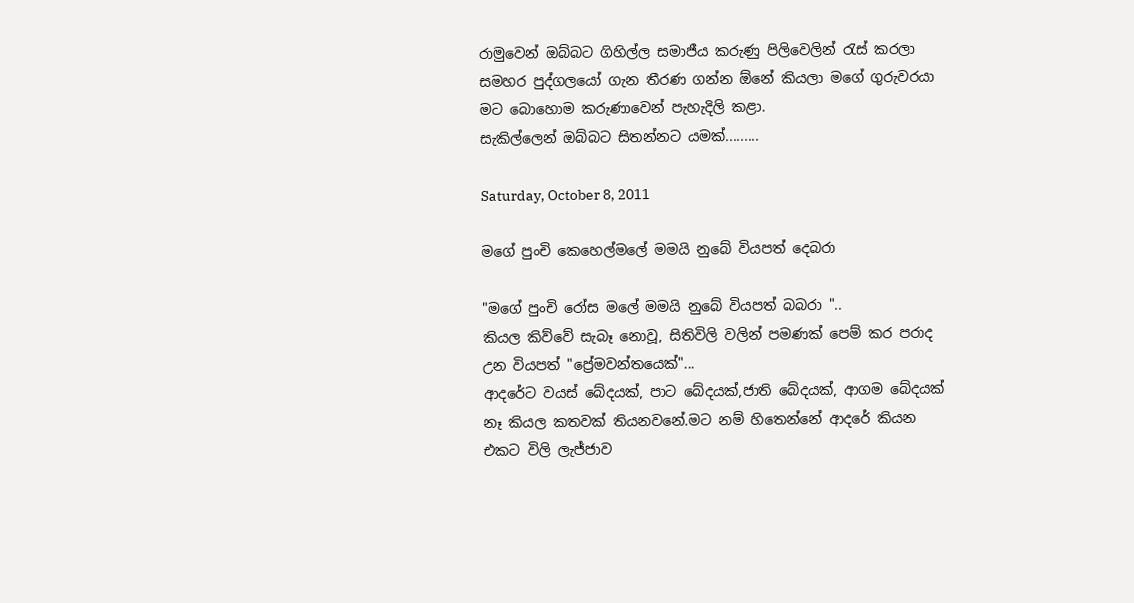රාමුවෙන් ඔබ්බට ගිහිල්ල සමාජීය කරුණු පිලිවෙලින් රැස් කරලා සමහර පුද්ගලයෝ ගැන තීරණ ගන්න ඕනේ කියලා මගේ ගුරුවරයා මට බොහොම කරුණාවෙන් පැහැදිලි කළා.
සැකිල්ලෙන් ඔබ්බට සිතන්නට යමක්.........

Saturday, October 8, 2011

මගේ පුංචි කෙහෙල්මලේ මමයි නුබේ වියපත් දෙබරා

"මගේ පුංචි රෝස මලේ මමයි නුබේ වියපත් බබරා "..
කියල කිව්වේ සැබෑ නොවූ, සිතිවිලි වලින් පමණක් පෙම් කර පරාද උන වියපත් "ප්‍රේමවන්තයෙක්"...
ආදරේට වයස් බේදයක්, පාට බේදයක්,ජාති බේදයක්, ආගම බේදයක් නෑ කියල කතවක් තියනවනේ.මට නම් හිතෙන්නේ ආදරේ කියන එකට විලි ලැජ්ජාව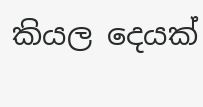කියල දෙයක්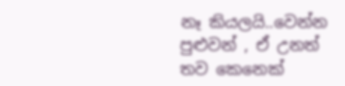නෑ කියලයි..වෙන්න පුළුවන් , ඒ උනත් තව කෙනෙක්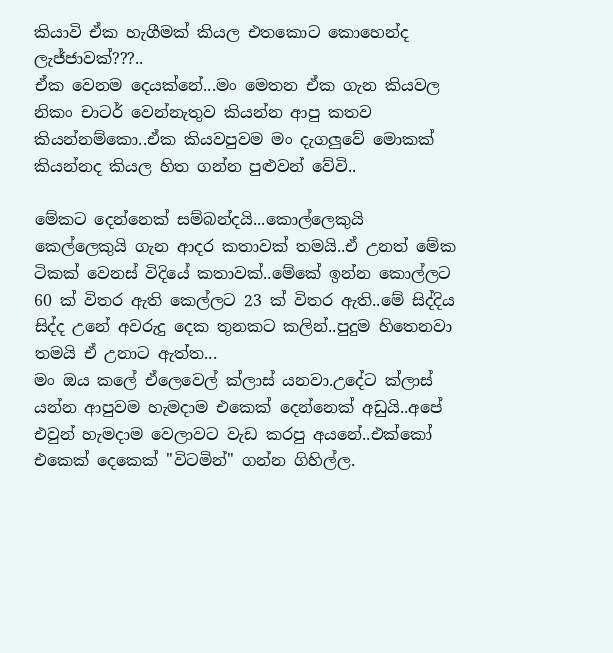කියාවි ඒක හැගීමක් කියල එතකොට කොහෙන්ද ලැජ්ජාවක්???..
ඒක වෙනම දෙයක්නේ...මං මෙතන ඒක ගැන කියවල නිකං චාටර් වෙන්නැතුව කියන්න ආපු කතව කියන්නම්කො..ඒක කියවපුවම මං දැගලුවේ මොකක් කියන්නද කියල හිත ගන්න පුළුවන් වේවි..

මේකට දෙන්නෙක් සම්බන්දයි...කොල්ලෙකුයි කෙල්ලෙකුයි ගැන ආදර කතාවක් තමයි..ඒ උනත් මේක ටිකක් වෙනස් විදියේ කතාවක්..මේකේ ඉන්න කොල්ලට 60 ක් විතර ඇති කෙල්ලට 23 ක් විතර ඇති..මේ සිද්දිය සිද්ද උනේ අවරුදු දෙක තුනකට කලින්..පුදුම හිතෙනවා තමයි ඒ උනාට ඇත්ත...
මං ඔය කලේ ඒලෙවෙල් ක්ලාස් යනවා.උදේට ක්ලාස් යන්න ආපුවම හැමදාම එකෙක් දෙන්නෙක් අඩුයි..අපේ එවුන් හැමදාම වෙලාවට වැඩ කරපු අයනේ..එක්කෝ එකෙක් දෙකෙක් "විටමින්" ගන්න ගිහිල්ල.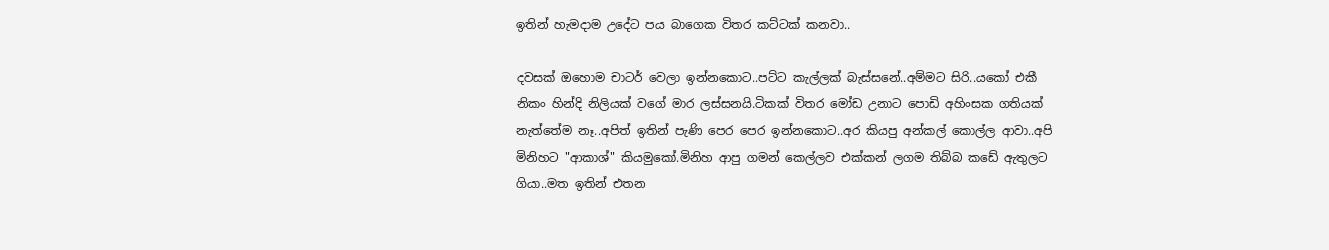ඉතින් හැමදාම උදේට පය බාගෙක විතර කට්ටක් කනවා..

දවසක් ඔහොම චාටර් වෙලා ඉන්නකොට..පට්ට කැල්ලක් බැස්සනේ..අම්මට සිරි..යකෝ එකී නිකං හින්දි නිලියක් වගේ මාර ලස්සනයි.ටිකක් විතර මෝඩ උනාට පොඩි අහිංසක ගතියක් නැත්තේම නෑ..අපිත් ඉතින් පැණි පෙර පෙර ඉන්නකොට..අර කියපු අන්කල් කොල්ල ආවා..අපි මිනිහට "ආකාශ්" කියමුකෝ.මිනිහ ආපු ගමන් කෙල්ලව එක්කන් ලගම තිබ්බ කඩේ ඇතුලට ගියා..මත ඉතින් එතන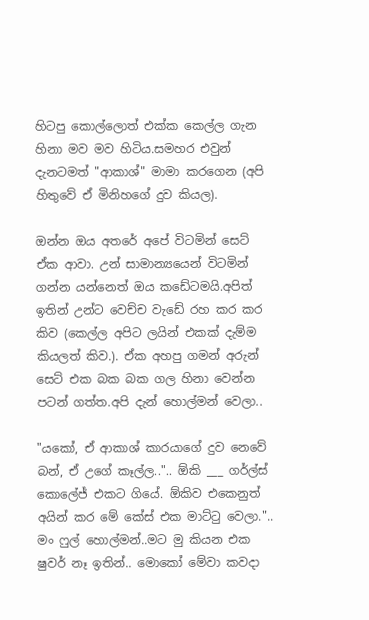හිටපු කොල්ලොත් එක්ක කෙල්ල ගැන හිනා මව මව හිටිය.සමහර එවුන් දැනටමත් "ආකාශ්" මාමා කරගෙන (අපි හිතුවේ ඒ මිනිහගේ දුව කියල).

ඔන්න ඔය අතරේ අපේ විටමින් සෙට් ඒක ආවා. උන් සාමාන්‍යයෙන් විටමින් ගන්න යන්නෙත් ඔය කඩේටමයි.අපිත් ඉතින් උන්ට වෙච්ච වැඩේ රහ කර කර කිව (කෙල්ල අපිට ලයින් එකක් දැම්ම කියලත් කිව.). ඒක අහපු ගමන් අරුන් සෙට් එක බක බක ගල හිනා වෙන්න පටන් ගත්ත.අපි දැන් හොල්මන් වෙලා..

"යකෝ, ඒ ආකාශ් කාරයාගේ දුව නෙවේ බන්, ඒ උගේ කෑල්ල..".. ඕකි ___ ගර්ල්ස් කොලේජ් එකට ගියේ. ඕකිව එකෙනුත් අයින් කර මේ කේස් එක මාට්ටු වෙලා."..
මං ෆුල් හොල්මන්..මට මු කියන එක ෂුවර් නෑ ඉතින්.. මොකෝ මේවා කවදා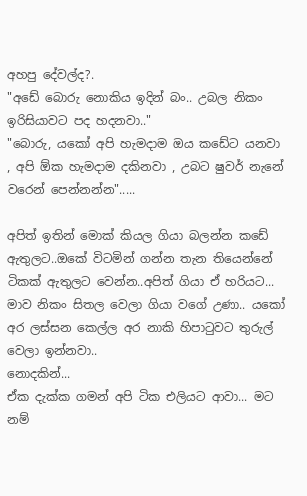අහපු දේවල්ද?.
"අඩේ බොරු නොකිය ඉදින් බං.. උබල නිකං ඉරිසියාවට පද හදනවා.."
"බොරු, යකෝ අපි හැමදාම ඔය කඩේට යනවා , අපි ඕක හැමදාම දකිනවා , උබට ෂුවර් නැනේ වරෙන් පෙන්නන්න".....

අපිත් ඉතින් මොක් කියල ගියා බලන්න කඩේ ඇතුලට..ඔකේ විටමින් ගන්න තැන තියෙන්නේ ටිකක් ඇතුලට වෙන්න..අපිත් ගියා ඒ හරියට...
මාව නිකං සිතල වෙලා ගියා වගේ උණා.. යකෝ අර ලස්සන කෙල්ල අර නාකි හිපාටුවට තුරුල් වෙලා ඉන්නවා..
නොදකින්...
ඒක දැක්ක ගමන් අපි ටික එලියට ආවා... මට නම්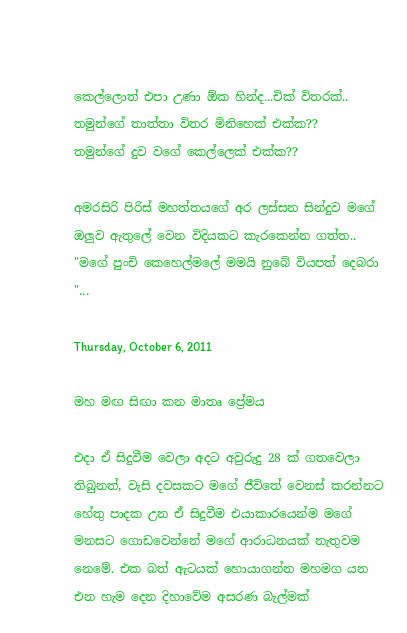කෙල්ලොත් එපා උණා ඕක හින්ද...චික් විතරක්..
තමුන්ගේ තාත්තා විතර මිනිහෙක් එක්ක??
තමුන්ගේ දුව වගේ කෙල්ලෙක් එක්ක??

අමරසිරි පිරිස් මහත්තයගේ අර ලස්සන සින්දුව මගේ ඔලුව ඇතුලේ වෙන විදියකට කැරකෙන්න ගත්ත..
"මගේ පුංචි කෙහෙල්මලේ මමයි නුබේ වියපත් දෙබරා "...

Thursday, October 6, 2011

මහ මඟ සිඟා කන මාතෘ ප්‍රේමය

එදා ඒ සිදුවීම වෙලා අදට අවුරුදු 28 ක් ගතවෙලා තිබුනත්, වැසි දවසකට මගේ ජීවිතේ වෙනස් කරන්නට හේතු පාදක උන ඒ සිදුවීම එයාකාරයෙන්ම මගේ මනසට ගොඩවෙන්නේ මගේ ආරාධනයක් නැතුවම නෙමේ. එක බත් ඇටයක් හොයාගන්න මහමග යන එන හැම දෙන දිහාවේම අසරණ බැල්මක්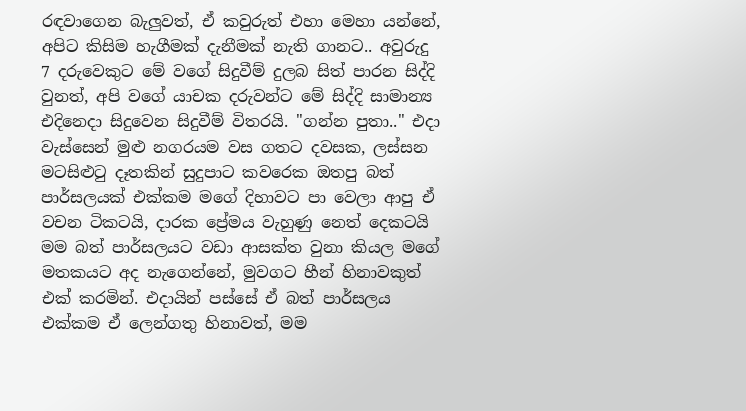රඳවාගෙන බැලුවත්, ඒ කවුරුත් එහා මෙහා යන්නේ, අපිට කිසිම හැගීමක් දැනීමක් නැති ගානට.. අවුරුදු 7 දරුවෙකුට මේ වගේ සිදුවීම් දුලබ සිත් පාරන සිද්දි වුනත්, අපි වගේ යාචක දරුවන්ට මේ සිද්දි සාමාන්‍ය එදිනෙදා සිදුවෙන සිදුවීම් විතරයි. "ගන්න පුතා.." එදා වැස්සෙන් මුළු නගරයම වස ගතට දවසක, ලස්සන මටසිළුටු දෑතකින් සුදුපාට කවරෙක ඔතපු බත් පාර්සලයක් එක්කම මගේ දිහාවට පා වෙලා ආපු ඒ වචන ටිකටයි, දාරක ප්‍රේමය වැහුණු නෙත් දෙකටයි මම බත් පාර්සලයට වඩා ආසක්ත වුනා කියල මගේ මතකයට අද නැගෙන්නේ, මුවගට හීන් හිනාවකුත් එක් කරමින්. එදායින් පස්සේ ඒ බත් පාර්සලය එක්කම ඒ ලෙන්ගතු හිනාවත්, මම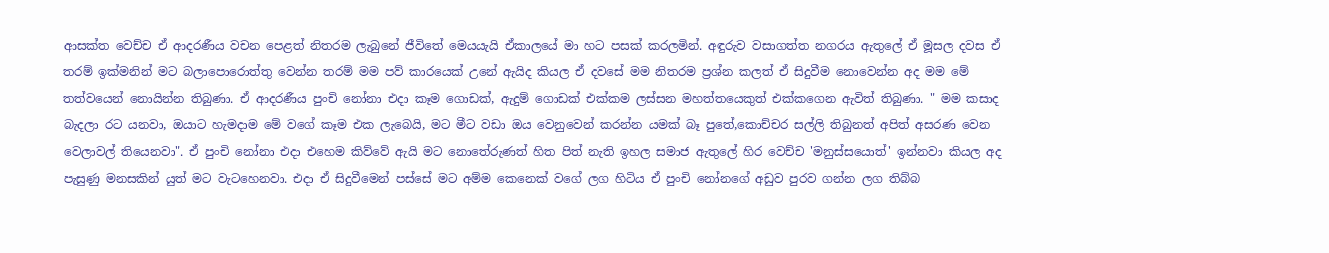ආසක්ත වෙච්ච ඒ ආදරණීය වචන පෙළත් නිතරම ලැබුනේ ජීවිතේ මෙයයැයි ඒකාලයේ මා හට පසක් කරලමින්. අඳුරුව වසාගත්ත නගරය ඇතුලේ ඒ මූසල දවස ඒ තරම් ඉක්මනින් මට බලාපොරොත්තු වෙන්න තරම් මම පව් කාරයෙක් උනේ ඇයිද කියල ඒ දවසේ මම නිතරම ප්‍රශ්න කලත් ඒ සිදුවීම නොවෙන්න අද මම මේ තත්වයෙන් නොයින්න තිබුණා. ඒ ආදරණීය පුංචි නෝනා එදා කෑම ගොඩක්, ඇදුම් ගොඩක් එක්කම ලස්සන මහත්තයෙකුත් එක්කගෙන ඇවිත් තිබුණා. " මම කසාද බැදලා රට යනවා, ඔයාට හැමදාම මේ වගේ කෑම එක ලැබෙයි, මට මීට වඩා ඔය වෙනුවෙන් කරන්න යමක් බෑ පුතේ,කොච්චර සල්ලි තිබුනත් අපිත් අසරණ වෙන වෙලාවල් තියෙනවා". ඒ පුංචි නෝනා එදා එහෙම කිව්වේ ඇයි මට නොතේරුණත් හිත පිත් නැති ඉහල සමාජ ඇතුලේ හිර වෙච්ච 'මනුස්සයොත්' ඉන්නවා කියල අද පැසුණු මනසකින් යුත් මට වැටහෙනවා. එදා ඒ සිදුවීමෙන් පස්සේ මට අම්ම කෙනෙක් වගේ ලග හිටිය ඒ පුංචි නෝනගේ අඩුව පුරව ගන්න ලග තිබ්බ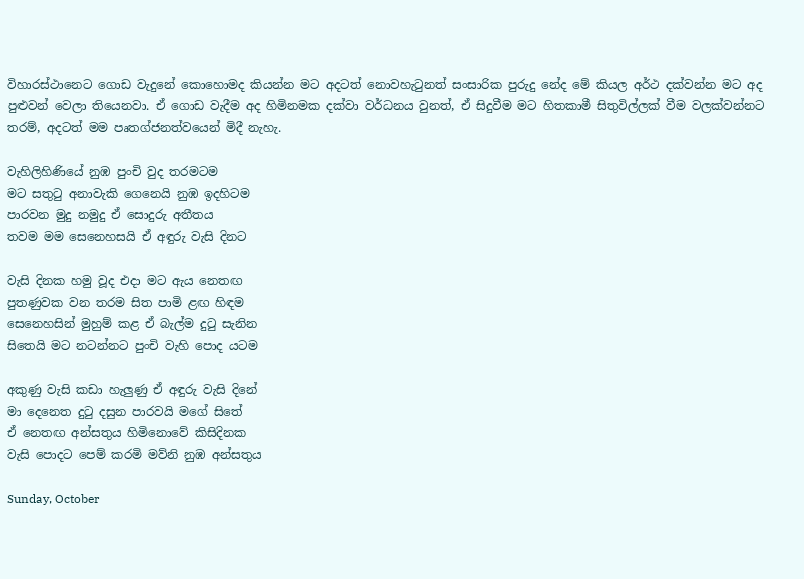විහාරස්ථානෙට ගොඩ වැදුනේ කොහොමද කියන්න මට අදටත් නොවහැටුනත් සංසාරික පුරුදු නේද මේ කියල අර්ථ දක්වන්න මට අද පුළුවන් වෙලා තියෙනවා. ඒ ගොඩ වැදීම අද හිමිනමක දක්වා වර්ධනය වුනත්, ඒ සිදුවීම මට හිතකාමී සිතුවිල්ලක් වීම වලක්වන්නට තරම්, අදටත් මම පෘතග්ජනත්වයෙන් මිදී නැහැ.

වැහිලිහිණියේ නුඹ පුංචි වුද තරමටම
මට සතුටු අනාවැකි ගෙනෙයි නුඹ ඉදහිටම
පාරවන මුදු නමුදු ඒ සොදුරු අතීතය
තවම මම සෙනෙහසයි ඒ අඳුරු වැසි දිනට

වැසි දිනක හමු වූද එදා මට ඇය නෙතඟ
පුතණුවක වන තරම සිත පාමි ළඟ හිඳම
සෙනෙහසින් මුහුම් කළ ඒ බැල්ම දුටු සැනින
සිතෙයි මට නටන්නට පුංචි වැහි පොද යටම

අකුණු වැසි කඩා හැලුණු ඒ අඳුරු වැසි දිනේ
මා දෙනෙත දුටු දසුන පාරවයි මගේ සිතේ
ඒ නෙතඟ අන්සතුය හිමිනොවේ කිසිදිනක
වැසි පොදට පෙම් කරමි මව්නි නුඹ අන්සතුය

Sunday, October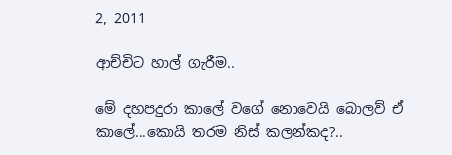2, 2011

ආච්චිට හාල් ගැරීම..

මේ දහපදුරා කාලේ වගේ නොවෙයි බොලව් ඒ කාලේ...කොයි ත‍රම නිස් කලන්කද?..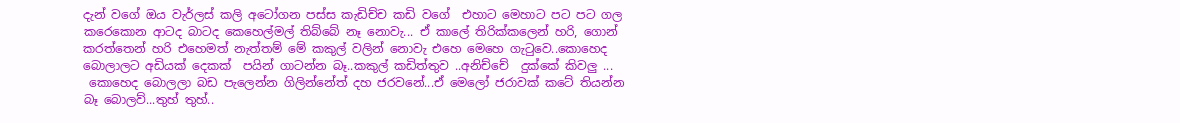දැන් වගේ ඔය වැර්ලස් කලි අටෝගන පස්ස කැඩිච්ච කඩි වගේ  එහාට මෙහාට පට පට ගල කරෙකොන ආටද බාටද කෙහෙල්මල් තිබ්බේ නෑ නොවැ... ඒ කාලේ තිරික්කලෙන් හරි, ගොන් කරත්තෙන් හරි එහෙමත් නැත්තම් මේ කකුල් වලින් නොවැ එහෙ මෙහෙ ගැටුවෙ..කොහෙද බොලාලට අඩියක් දෙකක්  පයින් ගාටන්න බෑ..කකුල් කඩිත්තුව ..අනිච්චේ  දුක්කේ කිවලු ...
 කොහෙද බොලලා බඩ පැලෙන්න ගිලින්නේත් දහ ජරවනේ...ඒ මෙලෝ ජරාවක් කටේ තියන්න බෑ බොලව්...තුහ් තුහ්..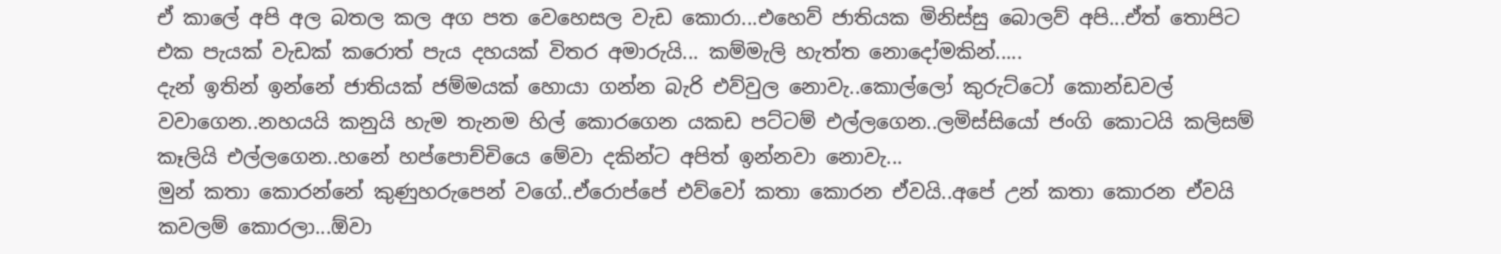ඒ කාලේ අපි අල බතල කල අග පත වෙහෙසල වැඩ කොරා...එහෙව් ජාතියක මිනිස්සු බොලව් අපි...ඒත් තොපිට එක පැයක් වැඩක් කරොත් පැය දහයක් විතර අමාරුයි... කම්මැලි හැත්ත නොදෝමකින්.....
දැන් ඉතින් ඉන්නේ ජාතියක් ජම්මයක් හොයා ගන්න බැරි එව්වුල නොවැ..කොල්ලෝ කුරුට්ටෝ කොන්ඩවල් වවාගෙන..නහයයි කනුයි හැම තැනම හිල් කොරගෙන යකඩ පට්ටම් එල්ලගෙන..ලමිස්සියෝ ජංගි කොටයි කලිසම් කෑලියි එල්ලගෙන..හනේ හප්පොච්චියෙ මේවා දකින්ට අපිත් ඉන්නවා නොවැ...
මුන් කතා කොරන්නේ කුණුහරුපෙන් වගේ..ඒරොප්පේ එව්වෝ කතා කොරන ඒවයි..අපේ උන් කතා කොරන ඒවයි කවලම් කොරලා...ඕවා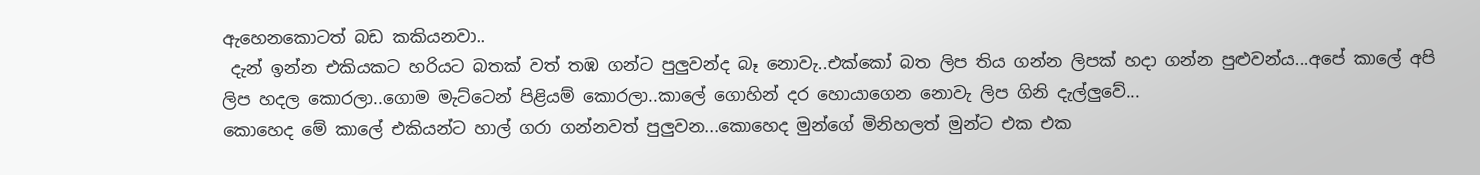ඇහෙනකොටත් බඩ කකියනවා..
 දැන් ඉන්න එකියකට හරියට බතක් වත් තඹ ගන්ට පුලුවන්ද බෑ නොවැ..එක්කෝ බත ලිප තිය ගන්න ලිපක් හදා ගන්න පුළුවන්ය...අපේ කාලේ අපි ලිප හදල කොරලා..ගොම මැට්ටෙන් පිළියම් කොරලා..කාලේ ගොහින් දර හොයාගෙන නොවැ ලිප ගිනි දැල්ලුවේ...
කොහෙද මේ කාලේ එකියන්ට හාල් ගරා ගන්නවත් පුලුවන...කොහෙද මුන්ගේ මිනිහලත් මුන්ට එක එක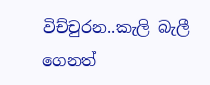විච්චුරන..කැලි බැලී ගෙනත්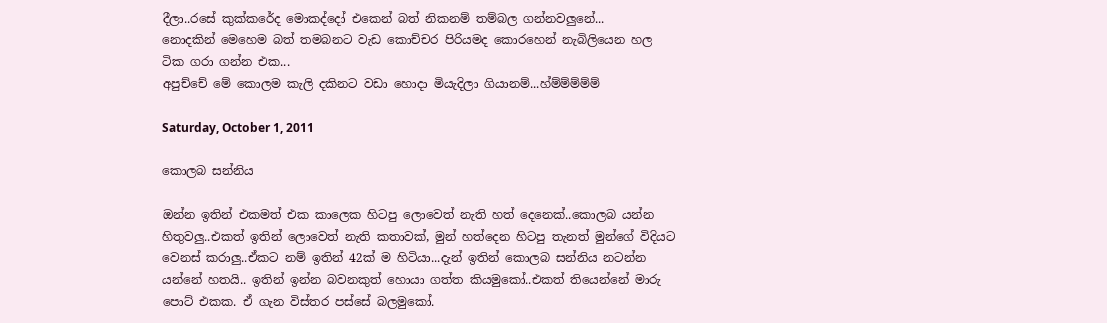දීලා..රසේ කුක්කරේද මොකද්දෝ එකෙන් බත් නිකනම් තම්බල ගන්නවලුනේ...
නොදකින් මෙහෙම බත් තමබනට වැඩ කොච්චර පිරියමද කොරහෙන් නැබිලියෙන හල ටික ගරා ගන්න එක...
අපුච්චේ මේ කොලම කැලි දකිනට වඩා හොදා මියැදිලා ගියානම්...හ්ම්ම්ම්ම්ම්

Saturday, October 1, 2011

කොලබ සන්නිය

ඔන්න ඉතින් එකමත් එක කාලෙක හිටපු ලොවෙත් නැති හත් දෙනෙක්..කොලබ යන්න හිතුවලු..එකත් ඉතින් ලොවෙත් නැති කතාවක්, මුන් හත්දෙන හිටපු තැනත් මුන්ගේ විදියට වෙනස් කරාලු..ඒකට නම් ඉතින් 42ක් ම හිටියා...දැන් ඉතින් කොලබ සන්නිය නටන්න යන්නේ හතයි.. ඉතින් ඉන්න බවනකුත් හොයා ගත්ත කියමුකෝ..එකත් තියෙන්නේ මාරු පොට් එකක. ඒ ගැන විස්තර පස්සේ බලමුකෝ.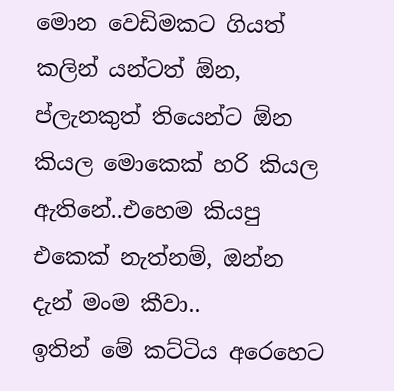මොන වෙඩිමකට ගියත් කලින් යන්ටත් ඕන, ප්ලැනකුත් තියෙන්ට ඕන කියල මොකෙක් හරි කියල ඇතිනේ..එහෙම කියපු එකෙක් නැත්නම්, ඔන්න දැන් මංම කීවා..
ඉතින් මේ කට්ටිය අරෙහෙට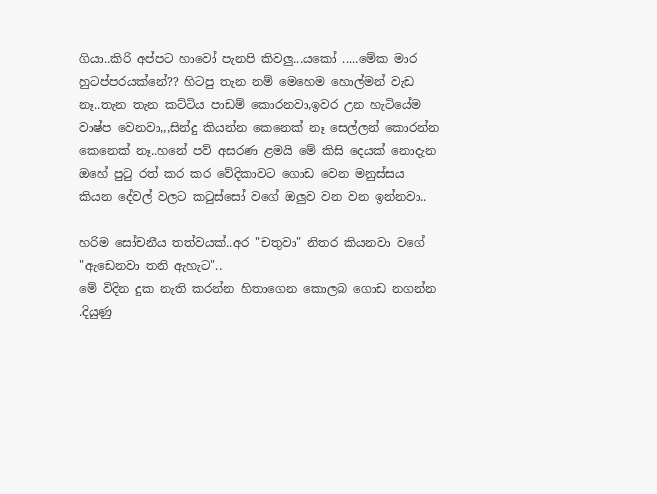ගියා..කිරි අප්පට හාවෝ පැනපි කිවලු...යකෝ .....මේක මාර හුටප්පරයක්නේ?? හිටපු තැන නම් මෙහෙම හොල්මන් වැඩ නෑ..තැන තැන කට්ටිය පාඩම් කොරනවා,ඉවර උන හැටියේම වාෂ්ප වෙනවා,,,සින්දු කියන්න කෙනෙක් නෑ සෙල්ලන් කොරන්න කෙනෙක් නෑ..හනේ පව් අසරණ ළමයි මේ කිසි දෙයක් නොදැන ඔහේ පුටු රත් කර කර වේදිකාවට ගොඩ වෙන මනුස්සය කියන දේවල් වලට කටුස්සෝ වගේ ඔලුව වන වන ඉන්නවා..

හරිම සෝචනීය තත්වයක්..අර "චතුවා" නිතර කියනවා වගේ "ඇඩෙනවා තනි ඇහැට"..
මේ විදින දුක නැති කරන්න හිතාගෙන කොලබ ගොඩ නගන්න .දියුණු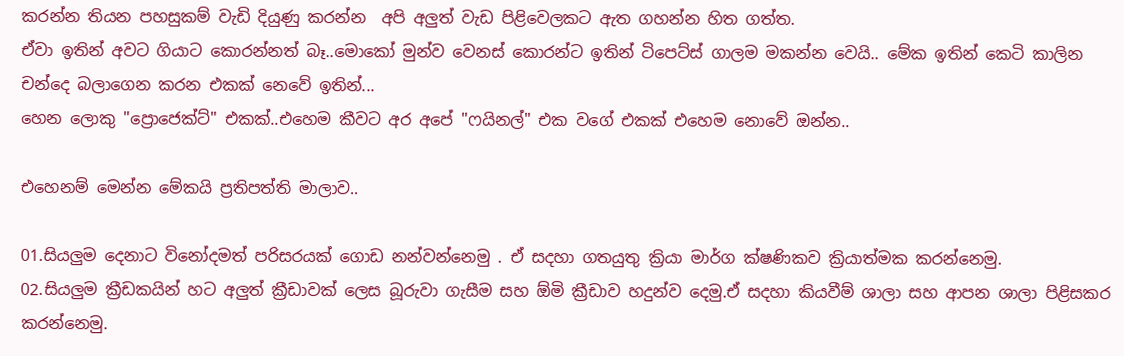කරන්න තියන පහසුකම් වැඩි දියුණු කරන්න  අපි අලුත් වැඩ පිළිවෙලකට ඇත ගහන්න හිත ගත්ත.
ඒවා ඉතින් අවට ගියාට කොරන්නත් බෑ..මොකෝ මුන්ව වෙනස් කොරන්ට ඉතින් ටිපෙට්ස් ගාලම මකන්න වෙයි.. මේක ඉතින් කෙටි කාලින  චන්දෙ බලාගෙන කරන එකක් නෙවේ ඉතින්...
හෙන ලොකු "ප්‍රොජෙක්ට්" එකක්..එහෙම කීවට අර අපේ "ෆයිනල්" එක වගේ එකක් එහෙම නොවේ ඔන්න..

එහෙනම් මෙන්න මේකයි ප්‍රතිපත්ති මාලාව..

01.සියලුම දෙනාට විනෝදමත් පරිසරයක් ගොඩ නන්වන්නෙමු . ඒ සදහා ගතයුතු ක්‍රියා මාර්ග ක්ෂණිකව ක්‍රියාත්මක කරන්නෙමු.
02.සියලුම ක්‍රීඩකයින් හට අලුත් ක්‍රීඩාවක් ලෙස බූරුවා ගැසීම සහ ඕමි ක්‍රීඩාව හදුන්ව දෙමු.ඒ සදහා කියවීම් ශාලා සහ ආපන ශාලා පිළිසකර කරන්නෙමු.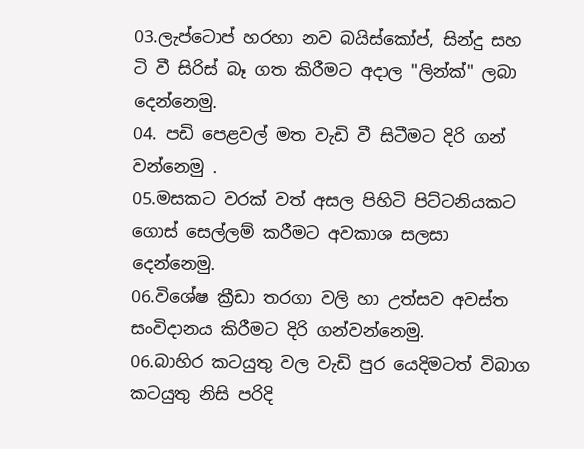03.ලැප්ටොප් හරහා නව බයිස්කෝප්, සින්දු සහ ටි වී සිරිස් බෑ ගත කිරීමට අදාල "ලින්ක්" ලබා දෙන්නෙමු.
04. පඩි පෙළවල් මත වැඩි වී සිටීමට දිරි ගන් වන්නෙමු .
05.මසකට වරක් වත් අසල පිහිටි පිට්ටනියකට ගොස් සෙල්ලම් කරීමට අවකාශ සලසා දෙන්නෙමු.
06.විශේෂ ක්‍රීඩා තරගා වලි හා උත්සව අවස්ත සංවිදානය කිරීමට දිරි ගන්වන්නෙමු.
06.බාහිර කටයුතු වල වැඩි පුර යෙදිමටත් විබාග කටයුතු නිසි පරිදි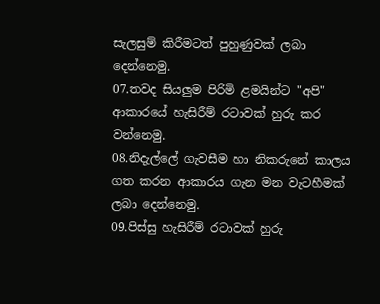සැලසුම් කිරීමටත් පුහුණුවක් ලබා දෙන්නෙමු.
07.තවද සියලුම පිරිමි ළමයින්ට "අපි" ආකාරයේ හැසිරීම් රටාවක් හුරු කර වන්නෙමු.
08.නිදැල්ලේ ගැවසීම හා නිකරුනේ කාලය ගත කරන ආකාරය ගැන මන වැටහීමක් ලබා දෙන්නෙමු.
09.පිස්සු හැසිරීම් රටාවක් හුරු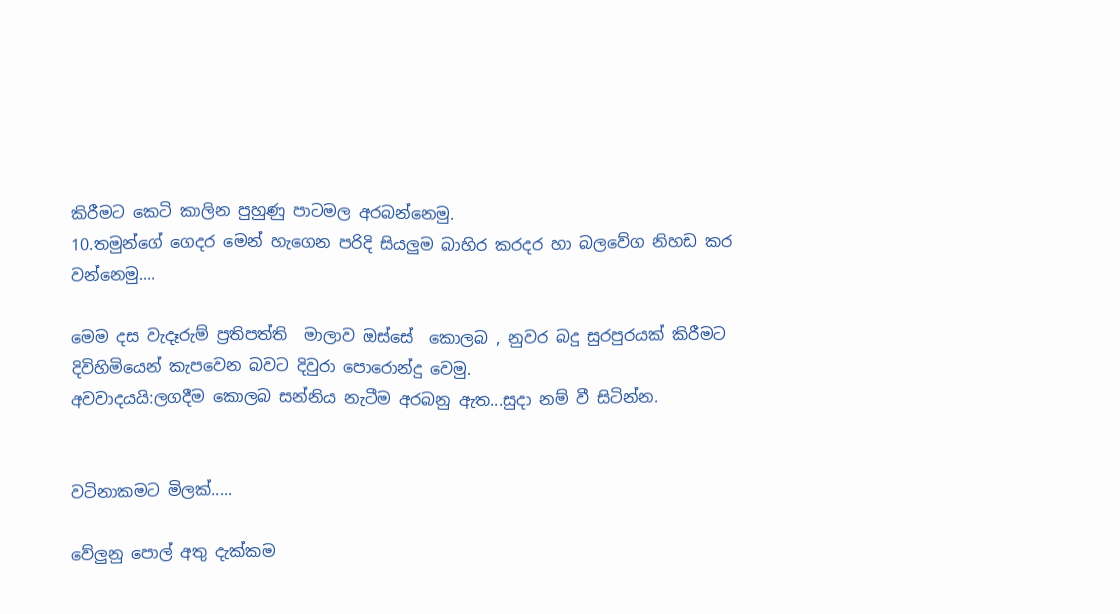කිරීමට කෙටි කාලින පුහුණු පාටමල අරබන්නෙමු.
10.තමුන්ගේ ගෙදර මෙන් හැගෙන පරිදි සියලුම බාහිර කරදර හා බලවේග නිහඩ කර වන්නෙමු....

මෙම දස වැදෑරුම් ප්‍රතිපත්ති  මාලාව ඔස්සේ  කොලබ , නුවර බදු සුරපුරයක් කිරීමට දිවිහිමියෙන් කැපවෙන බවට දිවුරා පොරොන්දු වෙමු.
අවවාදයයි:ලගදීම කොලබ සන්නිය නැටීම අරබනු ඇත...සුදා නම් වී සිටින්න.


වටිනාකමට මිලක්.....

වේලුනු පොල් අතු දැක්කම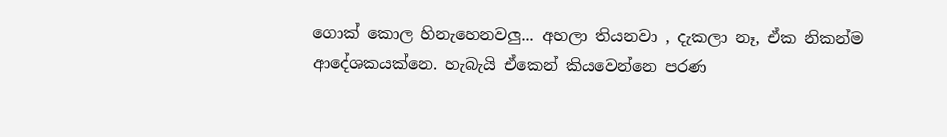ගොක් කොල හිනැහෙනවලු... අහලා තියනවා , දැකලා නෑ, ඒක නිකන්ම ආදේශකයක්නෙ. හැබැයි ඒකෙන් කියවෙන්නෙ පරණ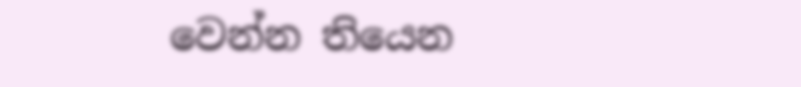වෙන්න තියෙන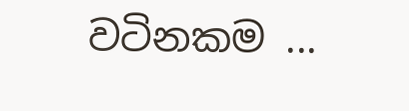වටිනකම ...